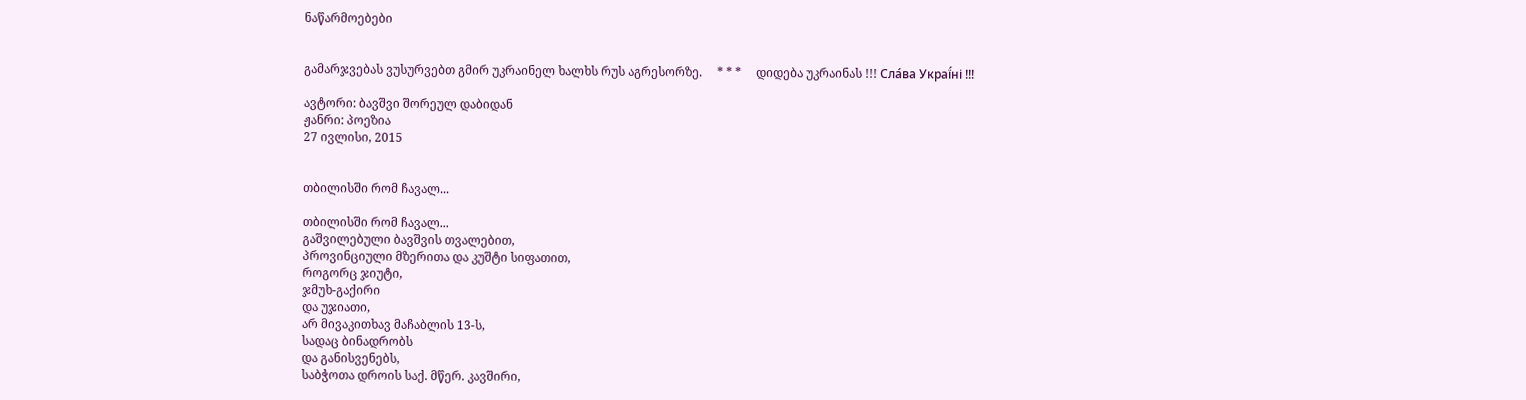ნაწარმოებები


გამარჯვებას ვუსურვებთ გმირ უკრაინელ ხალხს რუს აგრესორზე.     * * *     დიდება უკრაინას !!! Сла́ва Украї́ні !!!

ავტორი: ბავშვი შორეულ დაბიდან
ჟანრი: პოეზია
27 ივლისი, 2015


თბილისში რომ ჩავალ...

თბილისში რომ ჩავალ...
გაშვილებული ბავშვის თვალებით,
პროვინციული მზერითა და კუშტი სიფათით,
როგორც ჯიუტი,
ჯმუხ-გაქირი
და უჯიათი,
არ მივაკითხავ მაჩაბლის 13-ს,
სადაც ბინადრობს
და განისვენებს,
საბჭოთა დროის საქ. მწერ. კავშირი,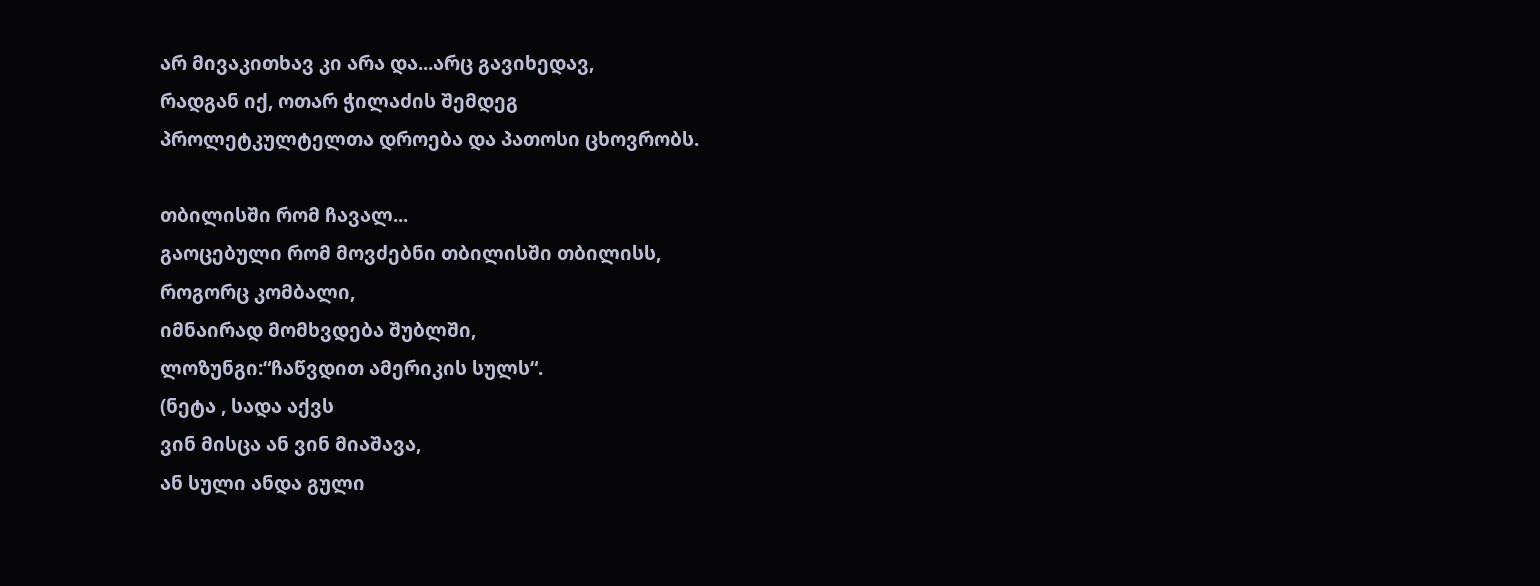არ მივაკითხავ კი არა და...არც გავიხედავ,
რადგან იქ, ოთარ ჭილაძის შემდეგ
პროლეტკულტელთა დროება და პათოსი ცხოვრობს.

თბილისში რომ ჩავალ...
გაოცებული რომ მოვძებნი თბილისში თბილისს,
როგორც კომბალი,
იმნაირად მომხვდება შუბლში,
ლოზუნგი:“ჩაწვდით ამერიკის სულს“.
(ნეტა , სადა აქვს
ვინ მისცა ან ვინ მიაშავა,
ან სული ანდა გული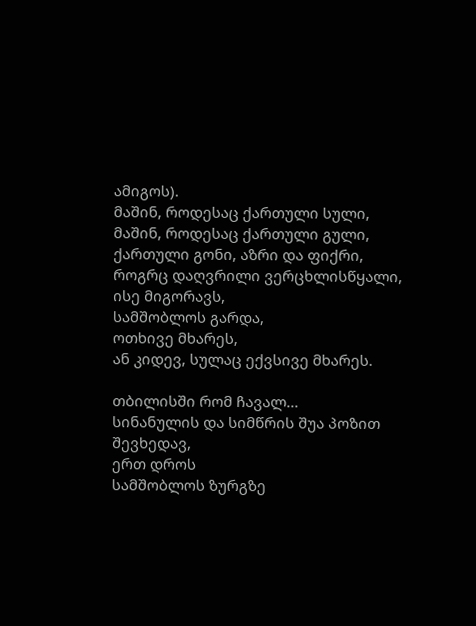ამიგოს).
მაშინ, როდესაც ქართული სული,
მაშინ, როდესაც ქართული გული,
ქართული გონი, აზრი და ფიქრი,
როგრც დაღვრილი ვერცხლისწყალი,
ისე მიგორავს,
სამშობლოს გარდა,
ოთხივე მხარეს,
ან კიდევ, სულაც ექვსივე მხარეს.

თბილისში რომ ჩავალ...
სინანულის და სიმწრის შუა პოზით შევხედავ,
ერთ დროს
სამშობლოს ზურგზე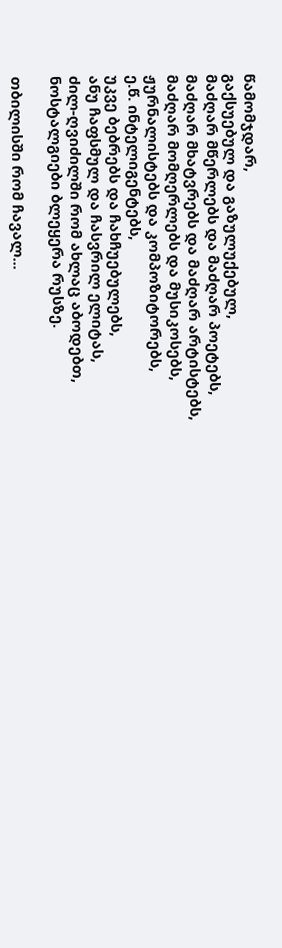წამომჯდარ,
გაქსუებულ და გაზულუქებულ,
მაძღარ მწერლებს და მაძღარ პოეტებს,
მაძღარ მხატვრებს და მაძღარ არტისტებს,
მაძღარ მომღერლებს და მუსიკოსებს,
ჟურნალისტებს და კომპოზიტორებს,
ე.წ. ინტელიგენტებს,
უკვე ბებრებს და ჩახჩუებულებს,
ანუ ჩაფსმულ და ჩასვრილ ელიტას,
ძილ-ღვიძილში რომ ახლაც აბოდებთ,
ნოსტალგიები ბლეყერა რუსზე.

თბილისში რომ ჩავალ...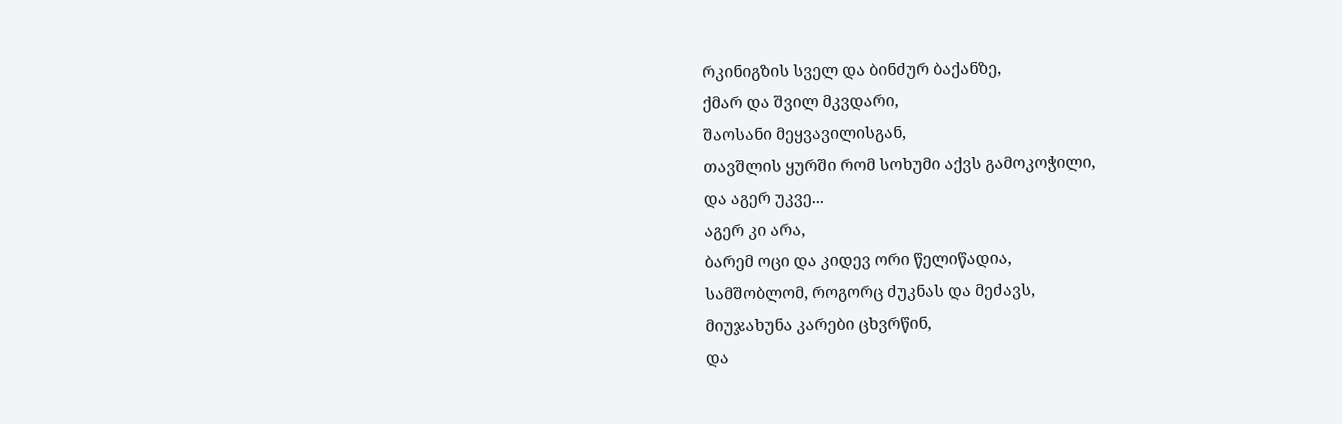რკინიგზის სველ და ბინძურ ბაქანზე,
ქმარ და შვილ მკვდარი,
შაოსანი მეყვავილისგან,
თავშლის ყურში რომ სოხუმი აქვს გამოკოჭილი,
და აგერ უკვე...
აგერ კი არა,
ბარემ ოცი და კიდევ ორი წელიწადია,
სამშობლომ, როგორც ძუკნას და მეძავს,
მიუჯახუნა კარები ცხვრწინ,
და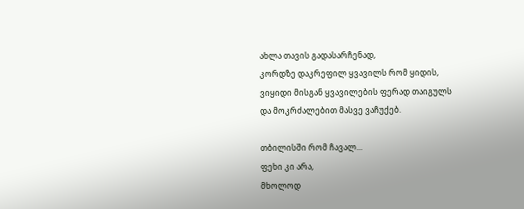ახლა თავის გადასარჩენად,
კორდზე დაკრეფილ ყვავილს რომ ყიდის,
ვიყიდი მისგან ყვავილების ფერად თაიგულს
და მოკრძალებით მასვე ვაჩუქებ.

თბილისში რომ ჩავალ...
ფეხი კი არა,
მხოლოდ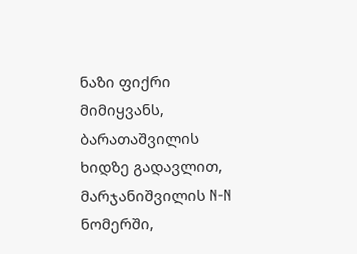ნაზი ფიქრი მიმიყვანს,
ბარათაშვილის ხიდზე გადავლით,
მარჯანიშვილის N-N ნომერში,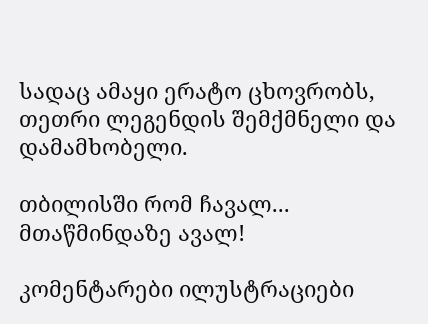სადაც ამაყი ერატო ცხოვრობს,
თეთრი ლეგენდის შემქმნელი და დამამხობელი.

თბილისში რომ ჩავალ...
მთაწმინდაზე ავალ!

კომენტარები ილუსტრაციები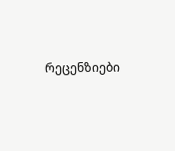რეცენზიები